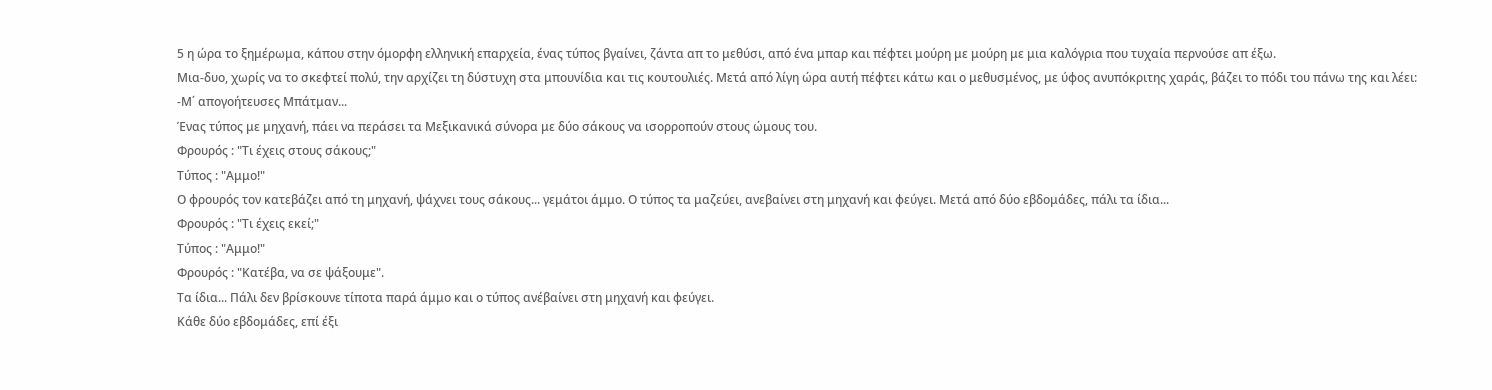5 η ώρα το ξημέρωμα, κάπου στην όμορφη ελληνική επαρχεία, ένας τύπος βγαίνει, ζάντα απ το μεθύσι, από ένα μπαρ και πέφτει μούρη με μούρη με μια καλόγρια που τυχαία περνούσε απ έξω.
Μια-δυο, χωρίς να το σκεφτεί πολύ, την αρχίζει τη δύστυχη στα μπουνίδια και τις κουτουλιές. Μετά από λίγη ώρα αυτή πέφτει κάτω και ο μεθυσμένος, με ύφος ανυπόκριτης χαράς, βάζει το πόδι του πάνω της και λέει:
-Μ΄ απογοήτευσες Μπάτμαν...
Ένας τύπος με μηχανή, πάει να περάσει τα Μεξικανικά σύνορα με δύο σάκους να ισορροπούν στους ώμους του.
Φρουρός : "Τι έχεις στους σάκους;"
Τύπος : "Αμμο!"
Ο φρουρός τον κατεβάζει από τη μηχανή, ψάχνει τους σάκους... γεμάτοι άμμο. Ο τύπος τα μαζεύει, ανεβαίνει στη μηχανή και φεύγει. Μετά από δύο εβδομάδες, πάλι τα ίδια...
Φρουρός : "Τι έχεις εκεί;"
Τύπος : "Αμμο!"
Φρουρός : "Κατέβα, να σε ψάξουμε".
Τα ίδια... Πάλι δεν βρίσκουνε τίποτα παρά άμμο και ο τύπος ανέβαίνει στη μηχανή και φεύγει.
Κάθε δύο εβδομάδες, επί έξι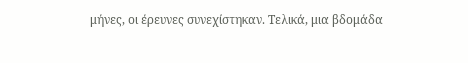μήνες, οι έρευνες συνεχίστηκαν. Τελικά, μια βδομάδα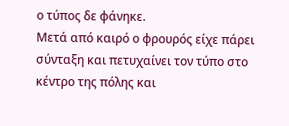ο τύπος δε φάνηκε.
Μετά από καιρό ο φρουρός είχε πάρει σύνταξη και πετυχαίνει τον τύπο στο κέντρο της πόλης και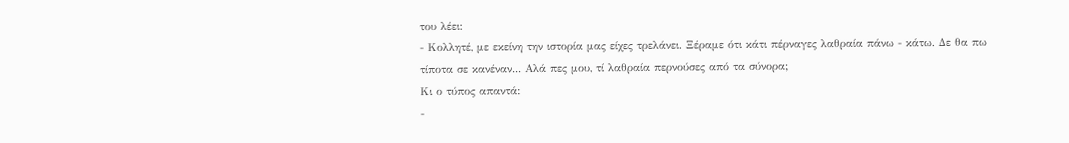του λέει:
- Κολλητέ, με εκείνη την ιστορία μας είχες τρελάνει. Ξέραμε ότι κάτι πέρναγες λαθραία πάνω - κάτω. Δε θα πω τίποτα σε κανέναν... Αλά πες μου, τί λαθραία περνούσες από τα σύνορα;
Κι ο τύπος απαντά:
-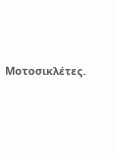Μοτοσικλέτες.